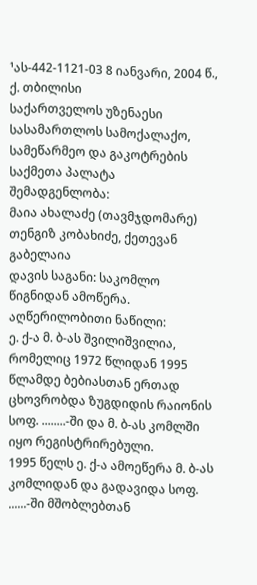¹ას-442-1121-03 8 იანვარი, 2004 წ., ქ. თბილისი
საქართველოს უზენაესი სასამართლოს სამოქალაქო, სამეწარმეო და გაკოტრების საქმეთა პალატა
შემადგენლობა:
მაია ახალაძე (თავმჯდომარე)
თენგიზ კობახიძე, ქეთევან გაბელაია
დავის საგანი: საკომლო წიგნიდან ამოწერა.
აღწერილობითი ნაწილი:
ე. ქ-ა მ. ბ-ას შვილიშვილია, რომელიც 1972 წლიდან 1995 წლამდე ბებიასთან ერთად ცხოვრობდა ზუგდიდის რაიონის სოფ. ........-ში და მ. ბ-ას კომლში იყო რეგისტრირებული.
1995 წელს ე. ქ-ა ამოეწერა მ. ბ-ას კომლიდან და გადავიდა სოფ. ......-ში მშობლებთან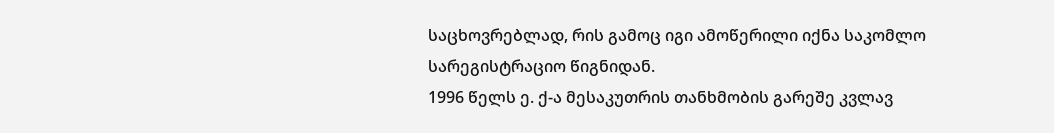საცხოვრებლად, რის გამოც იგი ამოწერილი იქნა საკომლო სარეგისტრაციო წიგნიდან.
1996 წელს ე. ქ-ა მესაკუთრის თანხმობის გარეშე კვლავ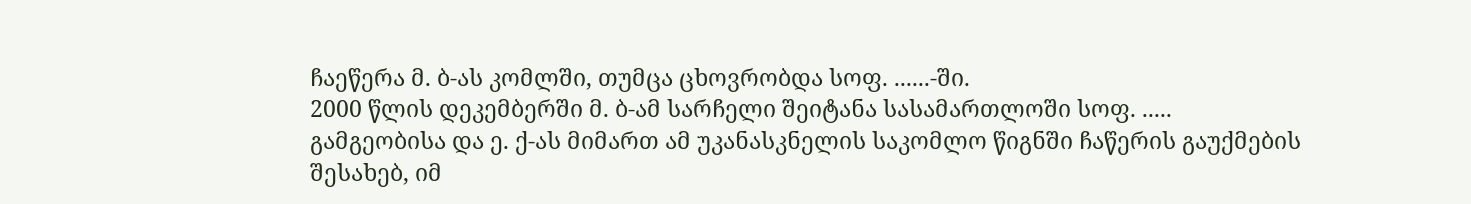ჩაეწერა მ. ბ-ას კომლში, თუმცა ცხოვრობდა სოფ. ......-ში.
2000 წლის დეკემბერში მ. ბ-ამ სარჩელი შეიტანა სასამართლოში სოფ. ..... გამგეობისა და ე. ქ-ას მიმართ ამ უკანასკნელის საკომლო წიგნში ჩაწერის გაუქმების შესახებ, იმ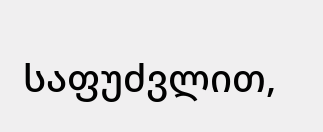საფუძვლით,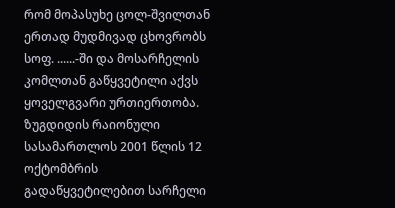რომ მოპასუხე ცოლ-შვილთან ერთად მუდმივად ცხოვრობს სოფ. ......-ში და მოსარჩელის კომლთან გაწყვეტილი აქვს ყოველგვარი ურთიერთობა.
ზუგდიდის რაიონული სასამართლოს 2001 წლის 12 ოქტომბრის გადაწყვეტილებით სარჩელი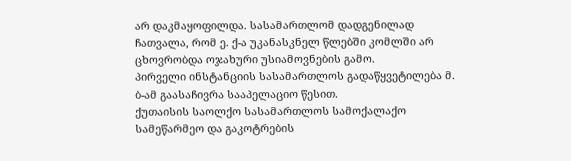არ დაკმაყოფილდა. სასამართლომ დადგენილად ჩათვალა, რომ ე. ქ-ა უკანასკნელ წლებში კომლში არ ცხოვრობდა ოჯახური უსიამოვნების გამო.
პირველი ინსტანციის სასამართლოს გადაწყვეტილება მ. ბ-ამ გაასაჩივრა სააპელაციო წესით.
ქუთაისის საოლქო სასამართლოს სამოქალაქო სამეწარმეო და გაკოტრების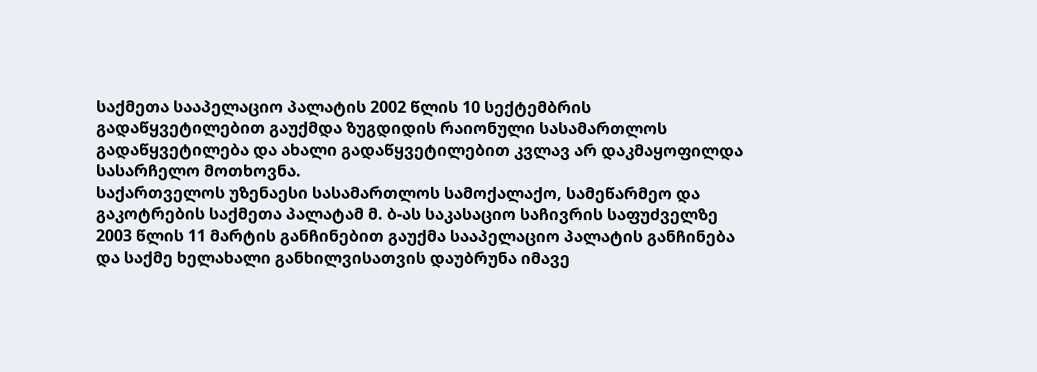საქმეთა სააპელაციო პალატის 2002 წლის 10 სექტემბრის გადაწყვეტილებით გაუქმდა ზუგდიდის რაიონული სასამართლოს გადაწყვეტილება და ახალი გადაწყვეტილებით კვლავ არ დაკმაყოფილდა სასარჩელო მოთხოვნა.
საქართველოს უზენაესი სასამართლოს სამოქალაქო, სამეწარმეო და გაკოტრების საქმეთა პალატამ მ. ბ-ას საკასაციო საჩივრის საფუძველზე 2003 წლის 11 მარტის განჩინებით გაუქმა სააპელაციო პალატის განჩინება და საქმე ხელახალი განხილვისათვის დაუბრუნა იმავე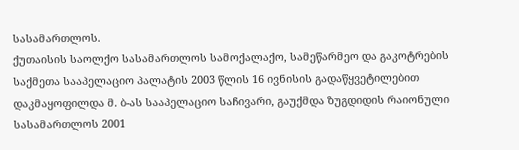სასამართლოს.
ქუთაისის საოლქო სასამართლოს სამოქალაქო, სამეწარმეო და გაკოტრების საქმეთა სააპელაციო პალატის 2003 წლის 16 ივნისის გადაწყვეტილებით დაკმაყოფილდა მ. ბ-ას სააპელაციო საჩივარი, გაუქმდა ზუგდიდის რაიონული სასამართლოს 2001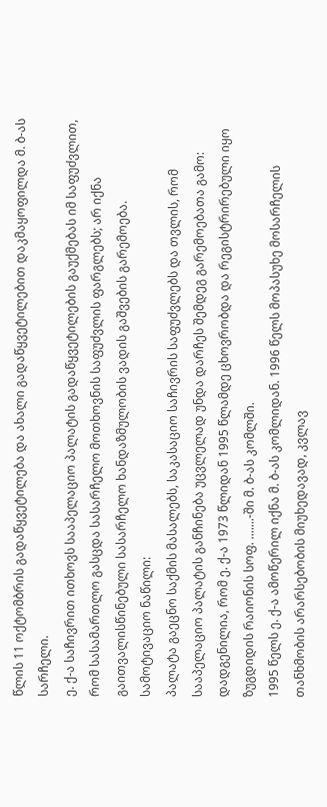წლის 11 ოქტომბრის გადაწყვეტილება და ახალი გადაწყვეტილებით დაკმაყოფილდა მ. ბ-ას სარჩელი.
ე. ქ-ა საჩივრით ითხოვს სააპელაციო პალატის გადაწყვეტილების გაუქმებას იმ საფუძვლით, რომ სასამართლო გასცდა სასარჩელო მოთხოვნის საფუძვლის ფარგლებს; არ იქნა გაითვალისწინებული სასარჩელო ხანდაზმულობის ვადის გაშვების გარემოება.
სამოტივაციო ნაწილი:
პალატა გაეცნო საქმის მასალებს, საკასაციო საჩივრის საფუძვლებს და თვლის, რომ სააპელაციო პალატის განჩინება უცვლელად უნდა დარჩეს შემდეგ გარემოებათა გამო:
დადგენილია, რომ ე. ქ-ა 1973 წლიდან 1995 წლამდე ცხოვრობდა და რეგისტრირებული იყო ზუგდიდის რაიონის სოფ. .......-ში მ. ბ-ას კომლში.
1995 წელს ე. ქ-ა ამოწერილ იქნა მ. ბ-ას კომლიდან. 1996 წელს მოპასუხე მოსარჩელის თანხმობის არარსებობის მიუხედავად, კვლავ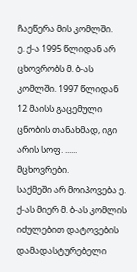ჩაეწერა მის კომლში.
ე. ქ-ა 1995 წლიდან არ ცხოვრობს მ. ბ-ას კომლში. 1997 წლიდან 12 მაისს გაცემული ცნობის თანახმად, იგი არის სოფ. ...... მცხოვრები.
საქმეში არ მოიპოვება ე. ქ-ას მიერ მ. ბ-ას კომლის იძულებით დატოვების დამადასტურებელი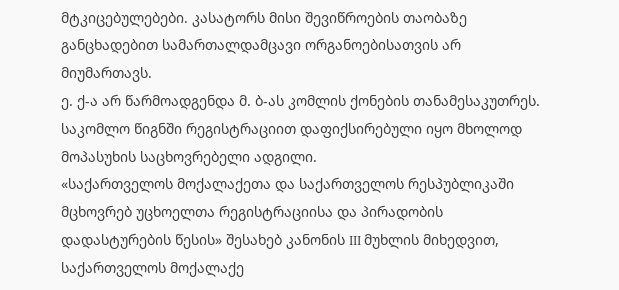მტკიცებულებები. კასატორს მისი შევიწროების თაობაზე განცხადებით სამართალდამცავი ორგანოებისათვის არ მიუმართავს.
ე. ქ-ა არ წარმოადგენდა მ. ბ-ას კომლის ქონების თანამესაკუთრეს. საკომლო წიგნში რეგისტრაციით დაფიქსირებული იყო მხოლოდ მოპასუხის საცხოვრებელი ადგილი.
«საქართველოს მოქალაქეთა და საქართველოს რესპუბლიკაში მცხოვრებ უცხოელთა რეგისტრაციისა და პირადობის დადასტურების წესის» შესახებ კანონის III მუხლის მიხედვით, საქართველოს მოქალაქე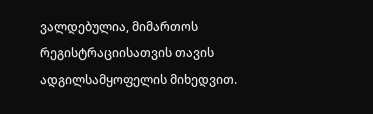ვალდებულია, მიმართოს რეგისტრაციისათვის თავის ადგილსამყოფელის მიხედვით.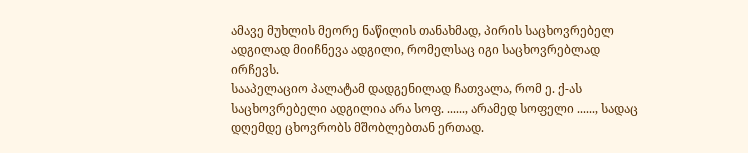ამავე მუხლის მეორე ნაწილის თანახმად, პირის საცხოვრებელ ადგილად მიიჩნევა ადგილი, რომელსაც იგი საცხოვრებლად ირჩევს.
სააპელაციო პალატამ დადგენილად ჩათვალა, რომ ე. ქ-ას საცხოვრებელი ადგილია არა სოფ. ......, არამედ სოფელი ......, სადაც დღემდე ცხოვრობს მშობლებთან ერთად.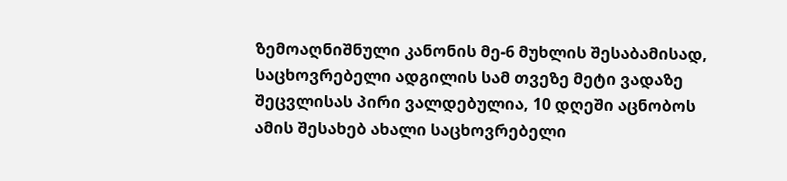ზემოაღნიშნული კანონის მე-6 მუხლის შესაბამისად, საცხოვრებელი ადგილის სამ თვეზე მეტი ვადაზე შეცვლისას პირი ვალდებულია, 10 დღეში აცნობოს ამის შესახებ ახალი საცხოვრებელი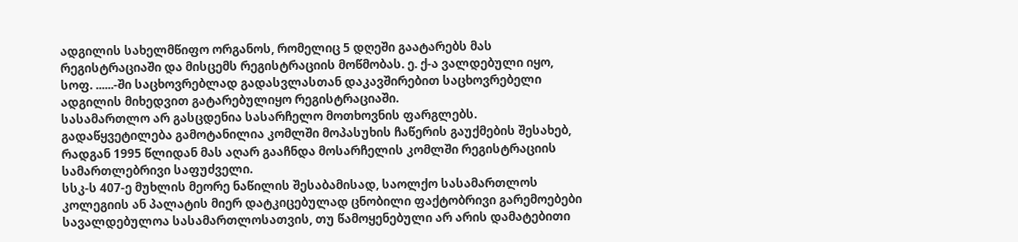ადგილის სახელმწიფო ორგანოს, რომელიც 5 დღეში გაატარებს მას რეგისტრაციაში და მისცემს რეგისტრაციის მოწმობას. ე. ქ-ა ვალდებული იყო, სოფ. ......-ში საცხოვრებლად გადასვლასთან დაკავშირებით საცხოვრებელი ადგილის მიხედვით გატარებულიყო რეგისტრაციაში.
სასამართლო არ გასცდენია სასარჩელო მოთხოვნის ფარგლებს. გადაწყვეტილება გამოტანილია კომლში მოპასუხის ჩაწერის გაუქმების შესახებ, რადგან 1995 წლიდან მას აღარ გააჩნდა მოსარჩელის კომლში რეგისტრაციის სამართლებრივი საფუძველი.
სსკ-ს 407-ე მუხლის მეორე ნაწილის შესაბამისად, საოლქო სასამართლოს კოლეგიის ან პალატის მიერ დატკიცებულად ცნობილი ფაქტობრივი გარემოებები სავალდებულოა სასამართლოსათვის, თუ წამოყენებული არ არის დამატებითი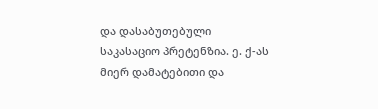და დასაბუთებული საკასაციო პრეტენზია. ე. ქ-ას მიერ დამატებითი და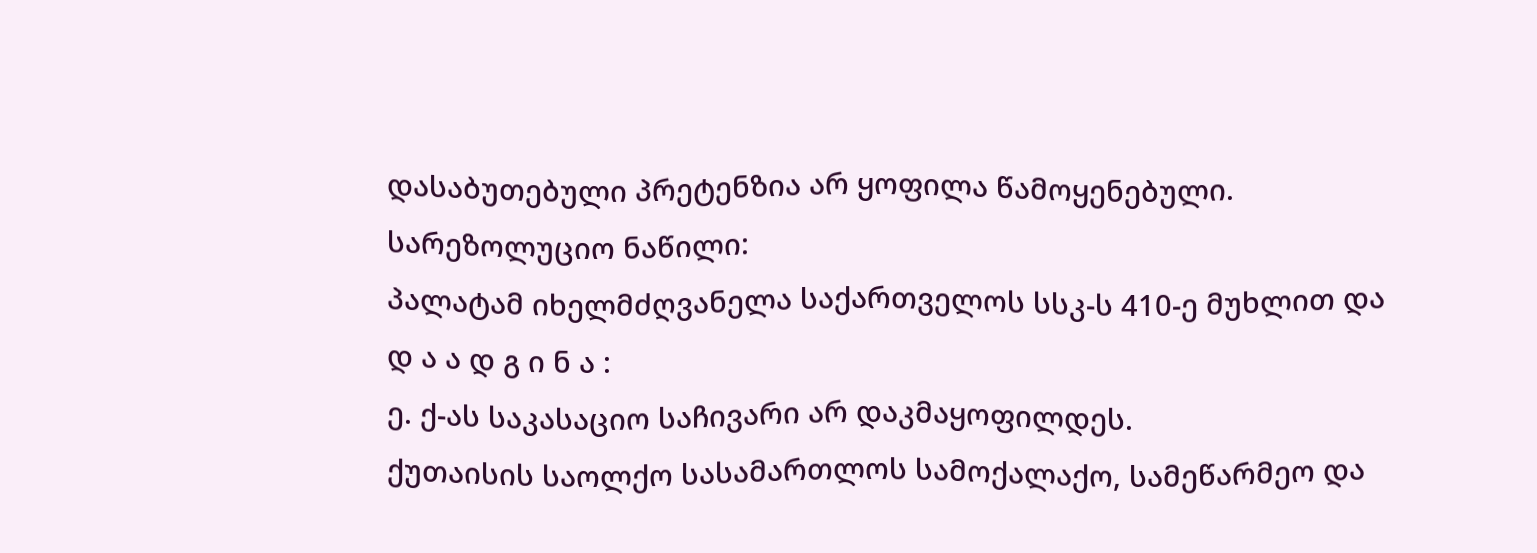დასაბუთებული პრეტენზია არ ყოფილა წამოყენებული.
სარეზოლუციო ნაწილი:
პალატამ იხელმძღვანელა საქართველოს სსკ-ს 410-ე მუხლით და
დ ა ა დ გ ი ნ ა :
ე. ქ-ას საკასაციო საჩივარი არ დაკმაყოფილდეს.
ქუთაისის საოლქო სასამართლოს სამოქალაქო, სამეწარმეო და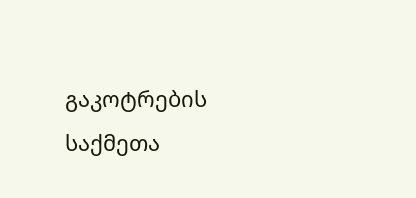გაკოტრების საქმეთა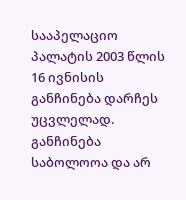სააპელაციო პალატის 2003 წლის 16 ივნისის განჩინება დარჩეს უცვლელად.
განჩინება საბოლოოა და არ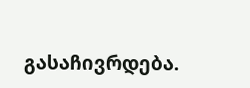გასაჩივრდება.